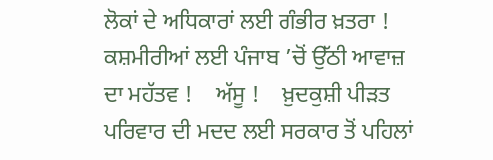ਲੋਕਾਂ ਦੇ ਅਧਿਕਾਰਾਂ ਲਈ ਗੰਭੀਰ ਖ਼ਤਰਾ !    ਕਸ਼ਮੀਰੀਆਂ ਲਈ ਪੰਜਾਬ ’ਚੋਂ ਉੱਠੀ ਆਵਾਜ਼ ਦਾ ਮਹੱਤਵ !    ਅੱਸੂ !    ਖ਼ੁਦਕੁਸ਼ੀ ਪੀੜਤ ਪਰਿਵਾਰ ਦੀ ਮਦਦ ਲਈ ਸਰਕਾਰ ਤੋਂ ਪਹਿਲਾਂ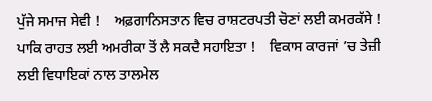ਪੁੱਜੇ ਸਮਾਜ ਸੇਵੀ !    ਅਫ਼ਗਾਨਿਸਤਾਨ ਵਿਚ ਰਾਸ਼ਟਰਪਤੀ ਚੋਣਾਂ ਲਈ ਕਮਰਕੱਸੇ !    ਪਾਕਿ ਰਾਹਤ ਲਈ ਅਮਰੀਕਾ ਤੋਂ ਲੈ ਸਕਦੈ ਸਹਾਇਤਾ !    ਵਿਕਾਸ ਕਾਰਜਾਂ ’ਚ ਤੇਜ਼ੀ ਲਈ ਵਿਧਾਇਕਾਂ ਨਾਲ ਤਾਲਮੇਲ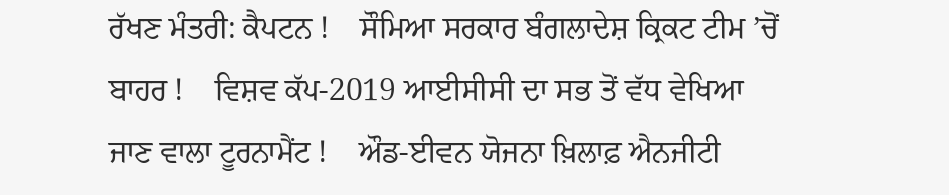ਰੱਖਣ ਮੰਤਰੀ: ਕੈਪਟਨ !    ਸੌਮਿਆ ਸਰਕਾਰ ਬੰਗਲਾਦੇਸ਼ ਕ੍ਰਿਕਟ ਟੀਮ ’ਚੋਂ ਬਾਹਰ !    ਵਿਸ਼ਵ ਕੱਪ-2019 ਆਈਸੀਸੀ ਦਾ ਸਭ ਤੋਂ ਵੱਧ ਵੇਖਿਆ ਜਾਣ ਵਾਲਾ ਟੂਰਨਾਮੈਂਟ !    ਔਡ-ਈਵਨ ਯੋਜਨਾ ਖ਼ਿਲਾਫ਼ ਐਨਜੀਟੀ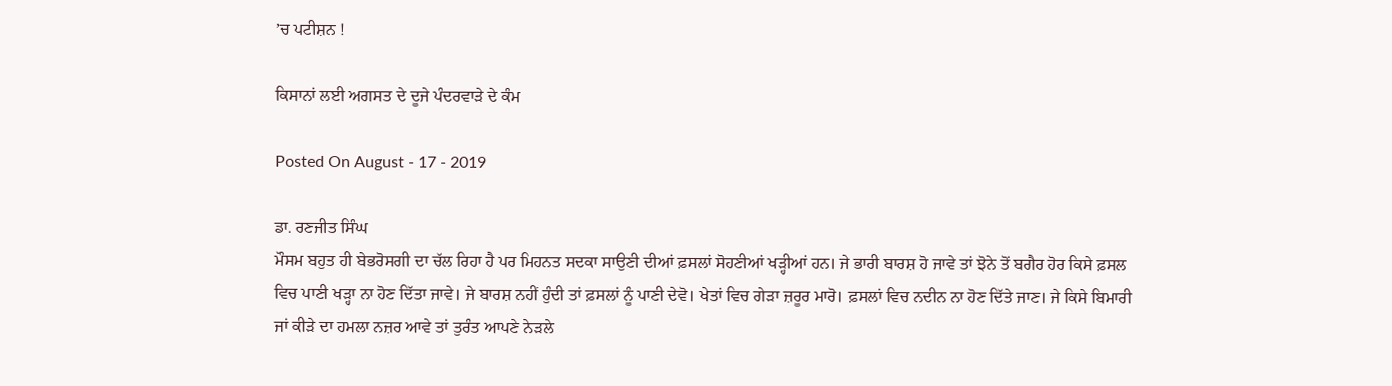’ਚ ਪਟੀਸ਼ਨ !

ਕਿਸਾਨਾਂ ਲਈ ਅਗਸਤ ਦੇ ਦੂਜੇ ਪੰਦਰਵਾੜੇ ਦੇ ਕੰਮ

Posted On August - 17 - 2019

ਡਾ. ਰਣਜੀਤ ਸਿੰਘ
ਮੌਸਮ ਬਹੁਤ ਹੀ ਬੇਭਰੋਸਗੀ ਦਾ ਚੱਲ ਰਿਹਾ ਹੈ ਪਰ ਮਿਹਨਤ ਸਦਕਾ ਸਾਉਣੀ ਦੀਆਂ ਫ਼ਸਲਾਂ ਸੋਹਣੀਆਂ ਖੜ੍ਹੀਆਂ ਹਨ। ਜੇ ਭਾਰੀ ਬਾਰਸ਼ ਹੋ ਜਾਵੇ ਤਾਂ ਝੋਨੇ ਤੋਂ ਬਗੈਰ ਹੋਰ ਕਿਸੇ ਫ਼ਸਲ ਵਿਚ ਪਾਣੀ ਖੜ੍ਹਾ ਨਾ ਹੋਣ ਦਿੱਤਾ ਜਾਵੇ। ਜੇ ਬਾਰਸ਼ ਨਹੀਂ ਹੁੰਦੀ ਤਾਂ ਫ਼ਸਲਾਂ ਨੂੰ ਪਾਣੀ ਦੇਵੋ। ਖੇਤਾਂ ਵਿਚ ਗੇੜਾ ਜ਼ਰੂਰ ਮਾਰੋ। ਫ਼ਸਲਾਂ ਵਿਚ ਨਦੀਨ ਨਾ ਹੋਣ ਦਿੱਤੇ ਜਾਣ। ਜੇ ਕਿਸੇ ਬਿਮਾਰੀ ਜਾਂ ਕੀੜੇ ਦਾ ਹਮਲਾ ਨਜ਼ਰ ਆਵੇ ਤਾਂ ਤੁਰੰਤ ਆਪਣੇ ਨੇੜਲੇ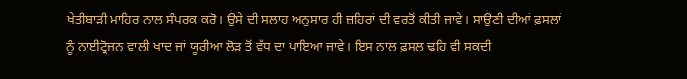ਖੇਤੀਬਾੜੀ ਮਾਹਿਰ ਨਾਲ ਸੰਪਰਕ ਕਰੋ। ਉਸੇ ਦੀ ਸਲਾਹ ਅਨੁਸਾਰ ਹੀ ਜ਼ਹਿਰਾਂ ਦੀ ਵਰਤੋਂ ਕੀਤੀ ਜਾਵੇ। ਸਾਉਣੀ ਦੀਆਂ ਫ਼ਸਲਾਂ ਨੂੰ ਨਾਈਟ੍ਰੋਜਨ ਵਾਲੀ ਖਾਦ ਜਾਂ ਯੂਰੀਆ ਲੋੜ ਤੋਂ ਵੱਧ ਦਾ ਪਾਇਆ ਜਾਵੇ। ਇਸ ਨਾਲ ਫ਼ਸਲ ਢਹਿ ਵੀ ਸਕਦੀ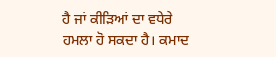ਹੈ ਜਾਂ ਕੀੜਿਆਂ ਦਾ ਵਧੇਰੇ ਹਮਲਾ ਹੋ ਸਕਦਾ ਹੈ। ਕਮਾਦ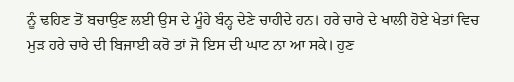ਨੂੰ ਢਹਿਣ ਤੋਂ ਬਚਾਉਣ ਲਈ ਉਸ ਦੇ ਮੂੰਹੇ ਬੰਨ੍ਹ ਦੇਣੇ ਚਾਹੀਦੇ ਹਨ। ਹਰੇ ਚਾਰੇ ਦੇ ਖਾਲੀ ਹੋਏ ਖੇਤਾਂ ਵਿਚ ਮੁੜ ਹਰੇ ਚਾਰੇ ਦੀ ਬਿਜਾਈ ਕਰੋ ਤਾਂ ਜੋ ਇਸ ਦੀ ਘਾਟ ਨਾ ਆ ਸਕੇ। ਹੁਣ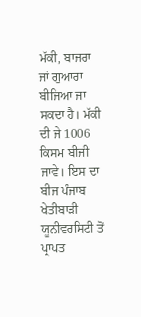ਮੱਕੀ, ਬਾਜਰਾ ਜਾਂ ਗੁਆਰਾ ਬੀਜਿਆ ਜਾ ਸਕਦਾ ਹੈ। ਮੱਕੀ ਦੀ ਜੇ 1006 ਕਿਸਮ ਬੀਜੀ ਜਾਵੇ। ਇਸ ਦਾ ਬੀਜ ਪੰਜਾਬ ਖੇਤੀਬਾੜੀ ਯੂਨੀਵਰਸਿਟੀ ਤੋਂ ਪ੍ਰਾਪਤ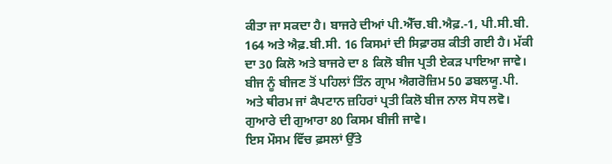ਕੀਤਾ ਜਾ ਸਕਦਾ ਹੈ। ਬਾਜਰੇ ਦੀਆਂ ਪੀ.ਐੱਚ.ਬੀ.ਐਫ਼.-1, ਪੀ.ਸੀ.ਬੀ. 164 ਅਤੇ ਐਫ਼.ਬੀ.ਸੀ. 16 ਕਿਸਮਾਂ ਦੀ ਸਿਫ਼ਾਰਸ਼ ਕੀਤੀ ਗਈ ਹੈ। ਮੱਕੀ ਦਾ 30 ਕਿਲੋ ਅਤੇ ਬਾਜਰੇ ਦਾ 8 ਕਿਲੋ ਬੀਜ ਪ੍ਰਤੀ ਏਕੜ ਪਾਇਆ ਜਾਵੇ। ਬੀਜ ਨੂੰ ਬੀਜਣ ਤੋਂ ਪਹਿਲਾਂ ਤਿੰਨ ਗ੍ਰਾਮ ਐਗਰੋਜ਼ਿਮ 50 ਡਬਲਯੂ.ਪੀ. ਅਤੇ ਥੀਰਮ ਜਾਂ ਕੈਪਟਾਨ ਜ਼ਹਿਰਾਂ ਪ੍ਰਤੀ ਕਿਲੋ ਬੀਜ ਨਾਲ ਸੋਧ ਲਵੋ। ਗੁਆਰੇ ਦੀ ਗੁਆਰਾ 80 ਕਿਸਮ ਬੀਜੀ ਜਾਵੇ।
ਇਸ ਮੌਸਮ ਵਿੱਚ ਫ਼ਸਲਾਂ ਉੱਤੇ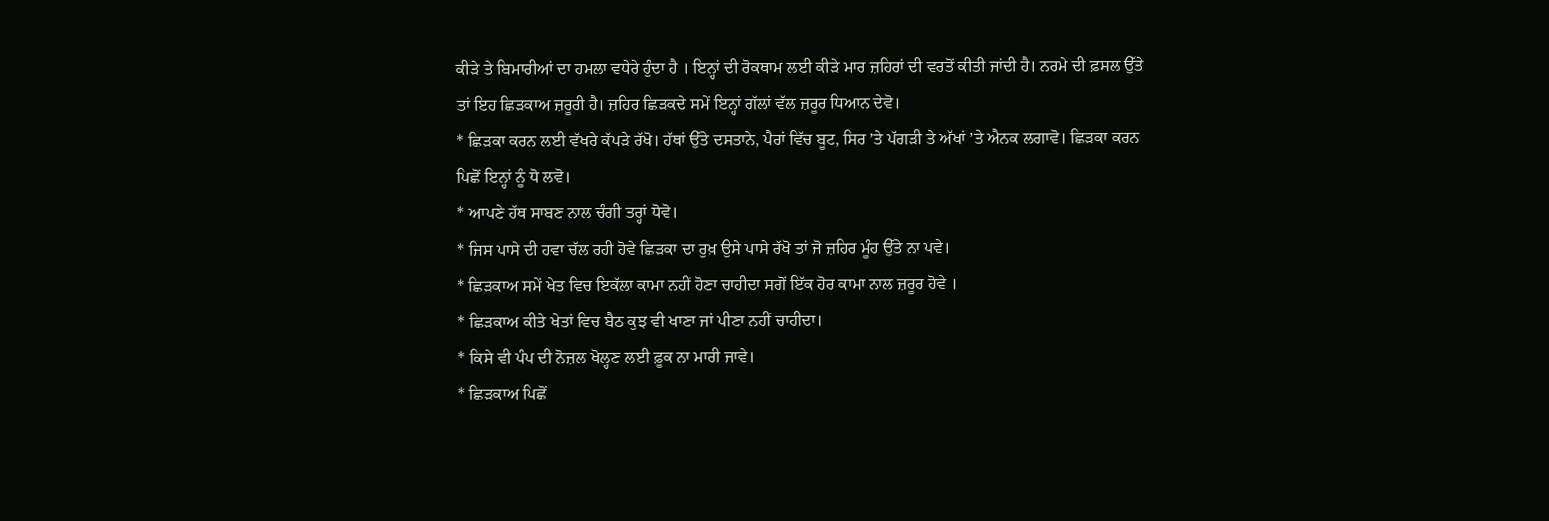ਕੀੜੇ ਤੇ ਬਿਮਾਰੀਆਂ ਦਾ ਹਮਲਾ ਵਧੇਰੇ ਹੁੰਦਾ ਹੈ । ਇਨ੍ਹਾਂ ਦੀ ਰੋਕਥਾਮ ਲਈ ਕੀੜੇ ਮਾਰ ਜ਼ਹਿਰਾਂ ਦੀ ਵਰਤੋਂ ਕੀਤੀ ਜਾਂਦੀ ਹੈ। ਨਰਮੇ ਦੀ ਫ਼ਸਲ ਉੱਤੇ ਤਾਂ ਇਹ ਛਿੜਕਾਅ ਜ਼ਰੂਰੀ ਹੈ। ਜ਼ਹਿਰ ਛਿੜਕਦੇ ਸਮੇਂ ਇਨ੍ਹਾਂ ਗੱਲਾਂ ਵੱਲ ਜ਼ਰੂਰ ਧਿਆਨ ਦੇਵੋ।
* ਛਿੜਕਾ ਕਰਨ ਲਈ ਵੱਖਰੇ ਕੱਪੜੇ ਰੱਖੋ। ਹੱਥਾਂ ਉੱਤੇ ਦਸਤਾਨੇ, ਪੈਰਾਂ ਵਿੱਚ ਬੂਟ, ਸਿਰ ’ਤੇ ਪੱਗੜੀ ਤੇ ਅੱਖਾਂ ’ਤੇ ਐਨਕ ਲਗਾਵੋ। ਛਿੜਕਾ ਕਰਨ ਪਿਛੋਂ ਇਨ੍ਹਾਂ ਨੂੰ ਧੋ ਲਵੋ।
* ਆਪਣੇ ਹੱਥ ਸਾਬਣ ਨਾਲ ਚੰਗੀ ਤਰ੍ਹਾਂ ਧੋਵੋ।
* ਜਿਸ ਪਾਸੇ ਦੀ ਹਵਾ ਚੱਲ ਰਹੀ ਹੋਵੇ ਛਿੜਕਾ ਦਾ ਰੁਖ਼ ਉਸੇ ਪਾਸੇ ਰੱਖੋ ਤਾਂ ਜੋ ਜ਼ਹਿਰ ਮੂੰਹ ਉੱਤੇ ਨਾ ਪਵੇ।
* ਛਿੜਕਾਅ ਸਮੇਂ ਖੇਤ ਵਿਚ ਇਕੱਲਾ ਕਾਮਾ ਨਹੀਂ ਹੋਣਾ ਚਾਹੀਦਾ ਸਗੋਂ ਇੱਕ ਹੋਰ ਕਾਮਾ ਨਾਲ ਜ਼ਰੂਰ ਹੋਵੇ ।
* ਛਿੜਕਾਅ ਕੀਤੇ ਖੇਤਾਂ ਵਿਚ ਬੈਠ ਕੁਝ ਵੀ ਖਾਣਾ ਜਾਂ ਪੀਣਾ ਨਹੀਂ ਚਾਹੀਦਾ।
* ਕਿਸੇ ਵੀ ਪੰਪ ਦੀ ਨੋਜ਼ਲ ਖੋਲ੍ਹਣ ਲਈ ਫ਼ੂਕ ਨਾ ਮਾਰੀ ਜਾਵੇ।
* ਛਿੜਕਾਅ ਪਿਛੋਂ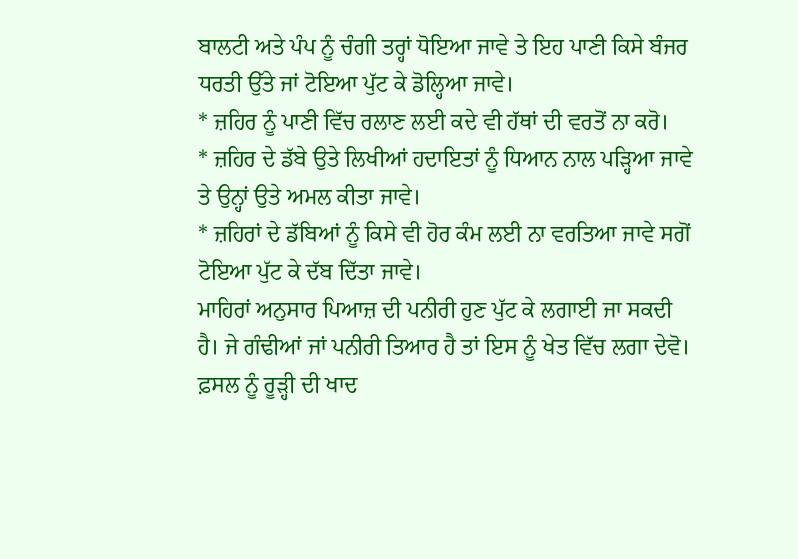ਬਾਲਟੀ ਅਤੇ ਪੰਪ ਨੂੰ ਚੰਗੀ ਤਰ੍ਹਾਂ ਧੋਇਆ ਜਾਵੇ ਤੇ ਇਹ ਪਾਣੀ ਕਿਸੇ ਬੰਜਰ ਧਰਤੀ ਉੱਤੇ ਜਾਂ ਟੋਇਆ ਪੁੱਟ ਕੇ ਡੋਲ੍ਹਿਆ ਜਾਵੇ।
* ਜ਼ਹਿਰ ਨੂੰ ਪਾਣੀ ਵਿੱਚ ਰਲਾਣ ਲਈ ਕਦੇ ਵੀ ਹੱਥਾਂ ਦੀ ਵਰਤੋਂ ਨਾ ਕਰੋ।
* ਜ਼ਹਿਰ ਦੇ ਡੱਬੇ ਉਤੇ ਲਿਖੀਆਂ ਹਦਾਇਤਾਂ ਨੂੰ ਧਿਆਨ ਨਾਲ ਪੜ੍ਹਿਆ ਜਾਵੇ ਤੇ ਉਨ੍ਹਾਂ ਉਤੇ ਅਮਲ ਕੀਤਾ ਜਾਵੇ।
* ਜ਼ਹਿਰਾਂ ਦੇ ਡੱਬਿਆਂ ਨੂੰ ਕਿਸੇ ਵੀ ਹੋਰ ਕੰਮ ਲਈ ਨਾ ਵਰਤਿਆ ਜਾਵੇ ਸਗੋਂ ਟੋਇਆ ਪੁੱਟ ਕੇ ਦੱਬ ਦਿੱਤਾ ਜਾਵੇ।
ਮਾਹਿਰਾਂ ਅਨੁਸਾਰ ਪਿਆਜ਼ ਦੀ ਪਨੀਰੀ ਹੁਣ ਪੁੱਟ ਕੇ ਲਗਾਈ ਜਾ ਸਕਦੀ ਹੈ। ਜੇ ਗੰਢੀਆਂ ਜਾਂ ਪਨੀਰੀ ਤਿਆਰ ਹੈ ਤਾਂ ਇਸ ਨੂੰ ਖੇਤ ਵਿੱਚ ਲਗਾ ਦੇਵੋ। ਫ਼ਸਲ ਨੂੰ ਰੂੜ੍ਹੀ ਦੀ ਖਾਦ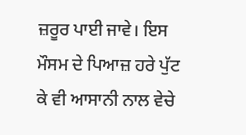ਜ਼ਰੂਰ ਪਾਈ ਜਾਵੇ। ਇਸ ਮੌਸਮ ਦੇ ਪਿਆਜ਼ ਹਰੇ ਪੁੱਟ ਕੇ ਵੀ ਆਸਾਨੀ ਨਾਲ ਵੇਚੇ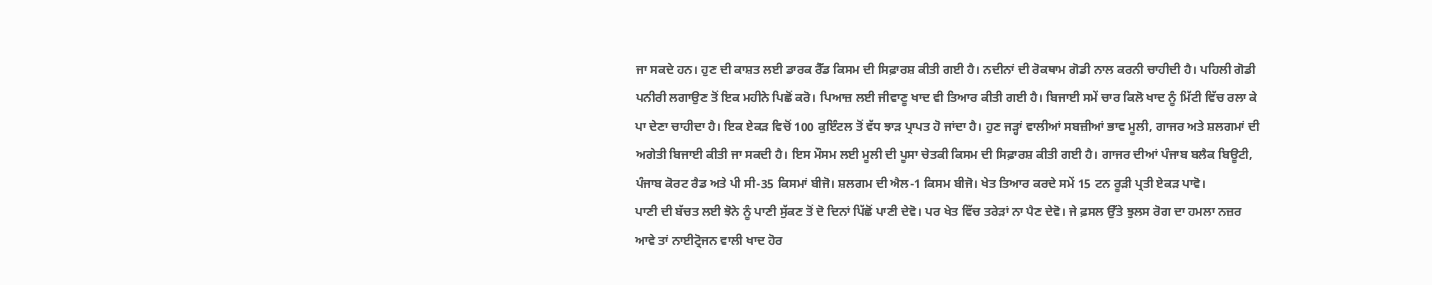ਜਾ ਸਕਦੇ ਹਨ। ਹੁਣ ਦੀ ਕਾਸ਼ਤ ਲਈ ਡਾਰਕ ਰੈੱਡ ਕਿਸਮ ਦੀ ਸਿਫ਼ਾਰਸ਼ ਕੀਤੀ ਗਈ ਹੈ। ਨਦੀਨਾਂ ਦੀ ਰੋਕਥਾਮ ਗੋਡੀ ਨਾਲ ਕਰਨੀ ਚਾਹੀਦੀ ਹੈ। ਪਹਿਲੀ ਗੋਡੀ ਪਨੀਰੀ ਲਗਾਉਣ ਤੋਂ ਇਕ ਮਹੀਨੇ ਪਿਛੋਂ ਕਰੋ। ਪਿਆਜ਼ ਲਈ ਜੀਵਾਣੂ ਖਾਦ ਵੀ ਤਿਆਰ ਕੀਤੀ ਗਈ ਹੈ। ਬਿਜਾਈ ਸਮੇਂ ਚਾਰ ਕਿਲੋ ਖਾਦ ਨੂੰ ਮਿੱਟੀ ਵਿੱਚ ਰਲਾ ਕੇ ਪਾ ਦੇਣਾ ਚਾਹੀਦਾ ਹੈ। ਇਕ ਏਕੜ ਵਿਚੋਂ 100 ਕੁਇੰਟਲ ਤੋਂ ਵੱਧ ਝਾੜ ਪ੍ਰਾਪਤ ਹੋ ਜਾਂਦਾ ਹੈ। ਹੁਣ ਜੜ੍ਹਾਂ ਵਾਲੀਆਂ ਸਬਜ਼ੀਆਂ ਭਾਵ ਮੂਲੀ, ਗਾਜਰ ਅਤੇ ਸ਼ਲਗਮਾਂ ਦੀ ਅਗੇਤੀ ਬਿਜਾਈ ਕੀਤੀ ਜਾ ਸਕਦੀ ਹੈ। ਇਸ ਮੌਸਮ ਲਈ ਮੂਲੀ ਦੀ ਪੂਸਾ ਚੇਤਕੀ ਕਿਸਮ ਦੀ ਸਿਫ਼ਾਰਸ਼ ਕੀਤੀ ਗਈ ਹੈ। ਗਾਜਰ ਦੀਆਂ ਪੰਜਾਬ ਬਲੈਕ ਬਿਊਟੀ, ਪੰਜਾਬ ਕੋਰਟ ਰੈਡ ਅਤੇ ਪੀ ਸੀ-35 ਕਿਸਮਾਂ ਬੀਜੋ। ਸ਼ਲਗਮ ਦੀ ਐਲ-1 ਕਿਸਮ ਬੀਜੋ। ਖੇਤ ਤਿਆਰ ਕਰਦੇ ਸਮੇਂ 15 ਟਨ ਰੂੜੀ ਪ੍ਰਤੀ ਏਕੜ ਪਾਵੋ।
ਪਾਣੀ ਦੀ ਬੱਚਤ ਲਈ ਝੋਨੇ ਨੂੰ ਪਾਣੀ ਸੁੱਕਣ ਤੋਂ ਦੋ ਦਿਨਾਂ ਪਿੱਛੋਂ ਪਾਣੀ ਦੇਵੋ। ਪਰ ਖੇਤ ਵਿੱਚ ਤਰੇੜਾਂ ਨਾ ਪੈਣ ਦੇਵੋ। ਜੇ ਫ਼ਸਲ ਉੱਤੇ ਝੁਲਸ ਰੋਗ ਦਾ ਹਮਲਾ ਨਜ਼ਰ ਆਵੇ ਤਾਂ ਨਾਈਟ੍ਰੋਜਨ ਵਾਲੀ ਖਾਦ ਹੋਰ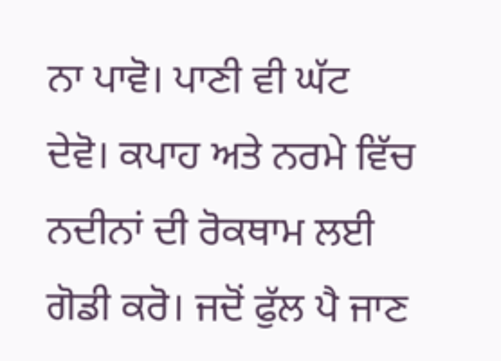ਨਾ ਪਾਵੋ। ਪਾਣੀ ਵੀ ਘੱਟ ਦੇਵੋ। ਕਪਾਹ ਅਤੇ ਨਰਮੇ ਵਿੱਚ ਨਦੀਨਾਂ ਦੀ ਰੋਕਥਾਮ ਲਈ ਗੋਡੀ ਕਰੋ। ਜਦੋਂ ਫੁੱਲ ਪੈ ਜਾਣ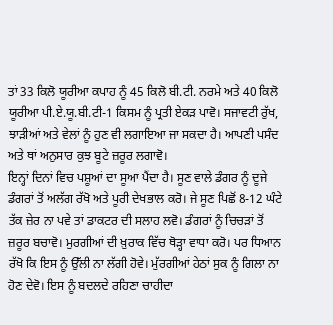ਤਾਂ 33 ਕਿਲੋ ਯੂਰੀਆ ਕਪਾਹ ਨੂੰ 45 ਕਿਲੋ ਬੀ.ਟੀ. ਨਰਮੇ ਅਤੇ 40 ਕਿਲੋ ਯੂਰੀਆ ਪੀ.ਏ.ਯੂ.ਬੀ.ਟੀ-1 ਕਿਸਮ ਨੂੰ ਪ੍ਰਤੀ ਏਕੜ ਪਾਵੋ। ਸਜਾਵਟੀ ਰੁੱਖ, ਝਾੜੀਆਂ ਅਤੇ ਵੇਲਾਂ ਨੂੰ ਹੁਣ ਵੀ ਲਗਾਇਆ ਜਾ ਸਕਦਾ ਹੈ। ਆਪਣੀ ਪਸੰਦ ਅਤੇ ਥਾਂ ਅਨੁਸਾਰ ਕੁਝ ਬੂਟੇ ਜ਼ਰੂਰ ਲਗਾਵੋ।
ਇਨ੍ਹਾਂ ਦਿਨਾਂ ਵਿਚ ਪਸ਼ੂਆਂ ਦਾ ਸੂਆ ਪੈਂਦਾ ਹੈ। ਸੂਣ ਵਾਲੇ ਡੰਗਰ ਨੂੰ ਦੂਜੇ ਡੰਗਰਾਂ ਤੋਂ ਅਲੱਗ ਰੱਖੋ ਅਤੇ ਪੂਰੀ ਦੇਖਭਾਲ ਕਰੋ। ਜੇ ਸੂਣ ਪਿਛੋਂ 8-12 ਘੰਟੇ ਤੱਕ ਜ਼ੇਰ ਨਾ ਪਵੇ ਤਾਂ ਡਾਕਟਰ ਦੀ ਸਲਾਹ ਲਵੋ। ਡੰਗਰਾਂ ਨੂੰ ਚਿਚੜਾਂ ਤੋਂ ਜ਼ਰੂਰ ਬਚਾਵੋ। ਮੁਰਗੀਆਂ ਦੀ ਖ਼ੁਰਾਕ ਵਿੱਚ ਥੋੜ੍ਹਾ ਵਾਧਾ ਕਰੋ। ਪਰ ਧਿਆਨ ਰੱਖੋ ਕਿ ਇਸ ਨੂੰ ਉੱਲੀ ਨਾ ਲੱਗੀ ਹੋਵੇ। ਮੁੱਰਗੀਆਂ ਹੇਠਾਂ ਸੁਕ ਨੂੰ ਗਿਲਾ ਨਾ ਹੋਣ ਦੇਵੋ। ਇਸ ਨੂੰ ਬਦਲਦੇ ਰਹਿਣਾ ਚਾਹੀਦਾ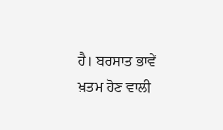ਹੈ। ਬਰਸਾਤ ਭਾਵੇਂ ਖ਼ਤਮ ਹੋਣ ਵਾਲੀ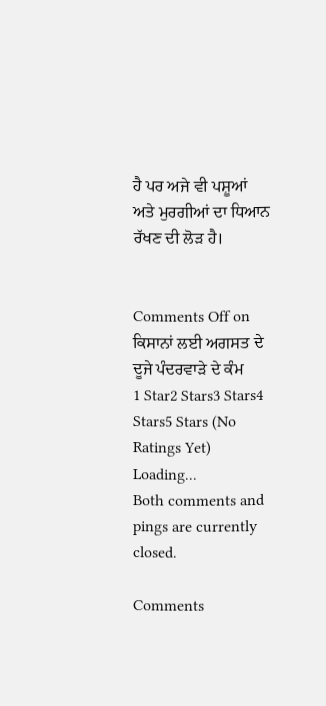ਹੈ ਪਰ ਅਜੇ ਵੀ ਪਸ਼ੂਆਂ ਅਤੇ ਮੁਰਗੀਆਂ ਦਾ ਧਿਆਨ ਰੱਖਣ ਦੀ ਲੋੜ ਹੈ।


Comments Off on ਕਿਸਾਨਾਂ ਲਈ ਅਗਸਤ ਦੇ ਦੂਜੇ ਪੰਦਰਵਾੜੇ ਦੇ ਕੰਮ
1 Star2 Stars3 Stars4 Stars5 Stars (No Ratings Yet)
Loading...
Both comments and pings are currently closed.

Comments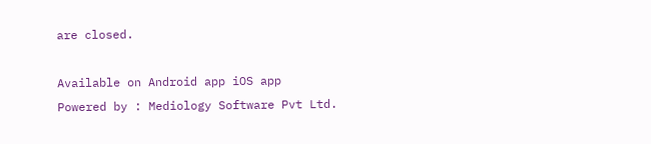are closed.

Available on Android app iOS app
Powered by : Mediology Software Pvt Ltd.